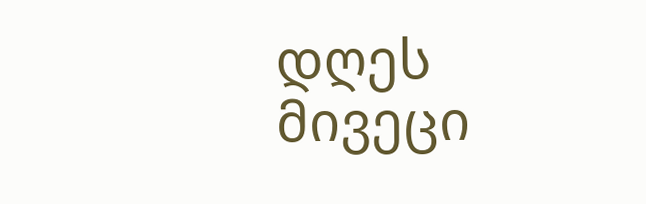დღეს მივეცი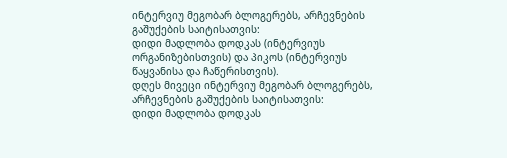ინტერვიუ მეგობარ ბლოგერებს, არჩევნების გაშუქების საიტისათვის:
დიდი მადლობა დოდკას (ინტერვიუს ორგანიზებისთვის) და პიკოს (ინტერვიუს წაყვანისა და ჩაწერისთვის).
დღეს მივეცი ინტერვიუ მეგობარ ბლოგერებს, არჩევნების გაშუქების საიტისათვის:
დიდი მადლობა დოდკას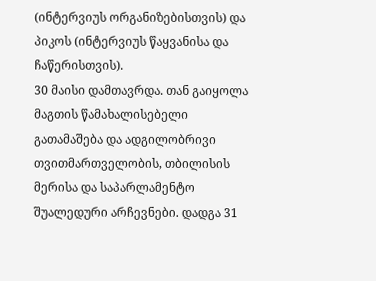(ინტერვიუს ორგანიზებისთვის) და პიკოს (ინტერვიუს წაყვანისა და ჩაწერისთვის).
30 მაისი დამთავრდა. თან გაიყოლა მაგთის წამახალისებელი გათამაშება და ადგილობრივი თვითმართველობის, თბილისის მერისა და საპარლამენტო შუალედური არჩევნები. დადგა 31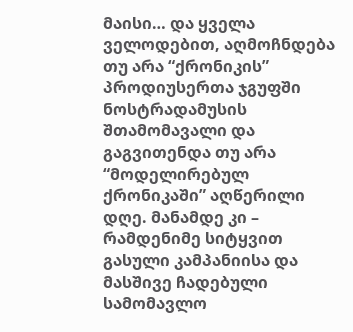მაისი… და ყველა ველოდებით, აღმოჩნდება თუ არა “ქრონიკის” პროდიუსერთა ჯგუფში ნოსტრადამუსის შთამომავალი და გაგვითენდა თუ არა “მოდელირებულ ქრონიკაში” აღწერილი დღე. მანამდე კი – რამდენიმე სიტყვით გასული კამპანიისა და მასშივე ჩადებული სამომავლო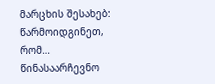მარცხის შესახებ:
წარმოიდგინეთ, რომ…
წინასაარჩევნო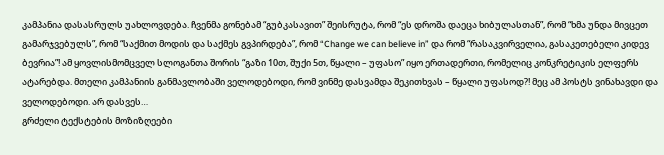კამპანია დასასრულს უახლოვდება. ჩვენმა გონებამ “გუბკასავით” შეისრუტა, რომ “ეს დროშა დაეცა ხიბულასთან”, რომ “ხმა უნდა მივცეთ გამარჯვებულს”, რომ “საქმით მოდის და საქმეს გვპირდება”, რომ “Change we can believe in” და რომ “რასაკვირველია, გასაკეთებელი კიდევ ბევრია”! ამ ყოვლისმომცველ სლოგანთა შორის “გაზი 10თ, შუქი 5თ, წყალი – უფასო” იყო ერთადერთი, რომელიც კონკრეტიკის ელფერს ატარებდა. მთელი კამპანიის განმავლობაში ველოდებოდი, რომ ვინმე დასვამდა შეკითხვას – წყალი უფასოდ?! მეც ამ პოსტს ვინახავდი და ველოდებოდი. არ დასვეს…
გრძელი ტექსტების მოზიზღეები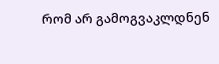რომ არ გამოგვაკლდნენ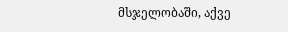მსჯელობაში, აქვე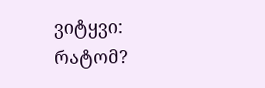ვიტყვი:
რატომ?